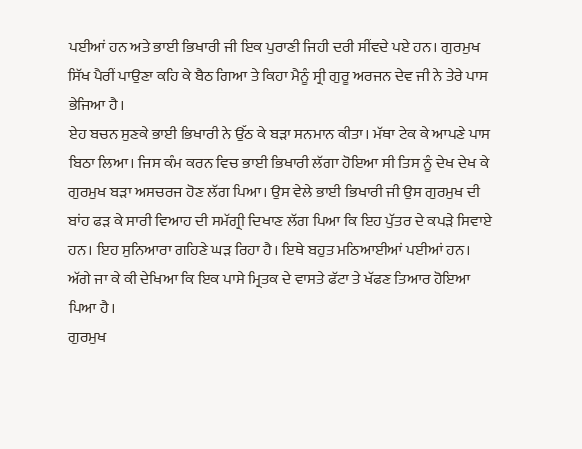ਪਈਆਂ ਹਨ ਅਤੇ ਭਾਈ ਭਿਖਾਰੀ ਜੀ ਇਕ ਪੁਰਾਣੀ ਜਿਹੀ ਦਰੀ ਸੀਂਵਦੇ ਪਏ ਹਨ। ਗੁਰਮੁਖ ਸਿੱਖ ਪੈਰੀਂ ਪਾਉਣਾ ਕਹਿ ਕੇ ਬੈਠ ਗਿਆ ਤੇ ਕਿਹਾ ਮੈਨੂੰ ਸ੍ਰੀ ਗੁਰੂ ਅਰਜਨ ਦੇਵ ਜੀ ਨੇ ਤੇਰੇ ਪਾਸ ਭੇਜਿਆ ਹੈ।
ਏਹ ਬਚਨ ਸੁਣਕੇ ਭਾਈ ਭਿਖਾਰੀ ਨੇ ਉੱਠ ਕੇ ਬੜਾ ਸਨਮਾਨ ਕੀਤਾ। ਮੱਥਾ ਟੇਕ ਕੇ ਆਪਣੇ ਪਾਸ ਬਿਠਾ ਲਿਆ। ਜਿਸ ਕੰਮ ਕਰਨ ਵਿਚ ਭਾਈ ਭਿਖਾਰੀ ਲੱਗਾ ਹੋਇਆ ਸੀ ਤਿਸ ਨੂੰ ਦੇਖ ਦੇਖ ਕੇ ਗੁਰਮੁਖ ਬੜਾ ਅਸਚਰਜ ਹੋਣ ਲੱਗ ਪਿਆ। ਉਸ ਵੇਲੇ ਭਾਈ ਭਿਖਾਰੀ ਜੀ ਉਸ ਗੁਰਮੁਖ ਦੀ ਬਾਂਹ ਫੜ ਕੇ ਸਾਰੀ ਵਿਆਹ ਦੀ ਸਮੱਗ੍ਰੀ ਦਿਖਾਣ ਲੱਗ ਪਿਆ ਕਿ ਇਹ ਪੁੱਤਰ ਦੇ ਕਪੜੇ ਸਿਵਾਏ ਹਨ। ਇਹ ਸੁਨਿਆਰਾ ਗਹਿਣੇ ਘੜ ਰਿਹਾ ਹੈ। ਇਥੇ ਬਹੁਤ ਮਠਿਆਈਆਂ ਪਈਆਂ ਹਨ। ਅੱਗੇ ਜਾ ਕੇ ਕੀ ਦੇਖਿਆ ਕਿ ਇਕ ਪਾਸੇ ਮ੍ਰਿਤਕ ਦੇ ਵਾਸਤੇ ਫੱਟਾ ਤੇ ਖੱਫਣ ਤਿਆਰ ਹੋਇਆ ਪਿਆ ਹੈ।
ਗੁਰਮੁਖ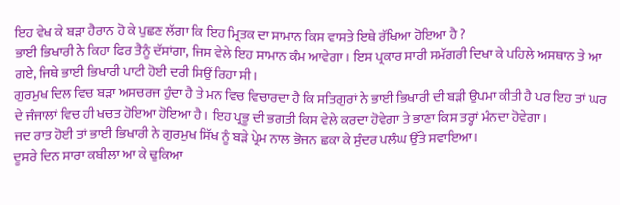ਇਹ ਵੇਖ ਕੇ ਬੜਾ ਹੈਰਾਨ ਹੋ ਕੇ ਪੁਛਣ ਲੱਗਾ ਕਿ ਇਹ ਮ੍ਰਿਤਕ ਦਾ ਸਾਮਾਨ ਕਿਸ ਵਾਸਤੇ ਇਥੇ ਰੱਖਿਆ ਹੋਇਆ ਹੈ ?
ਭਾਈ ਭਿਖਾਰੀ ਨੇ ਕਿਹਾ ਫਿਰ ਤੈਨੂੰ ਦੱਸਾਂਗਾ, ਜਿਸ ਵੇਲੇ ਇਹ ਸਾਮਾਨ ਕੰਮ ਆਵੇਗਾ। ਇਸ ਪ੍ਰਕਾਰ ਸਾਰੀ ਸਮੱਗਰੀ ਦਿਖਾ ਕੇ ਪਹਿਲੇ ਅਸਥਾਨ ਤੇ ਆ ਗਏ, ਜਿਥੇ ਭਾਈ ਭਿਖਾਰੀ ਪਾਟੀ ਹੋਈ ਦਰੀ ਸਿਉਂ ਰਿਹਾ ਸੀ।
ਗੁਰਮੁਖ ਦਿਲ ਵਿਚ ਬੜਾ ਅਸਚਰਜ ਹੁੰਦਾ ਹੈ ਤੇ ਮਨ ਵਿਚ ਵਿਚਾਰਦਾ ਹੈ ਕਿ ਸਤਿਗੁਰਾਂ ਨੇ ਭਾਈ ਭਿਖਾਰੀ ਦੀ ਬੜੀ ਉਪਮਾ ਕੀਤੀ ਹੈ ਪਰ ਇਹ ਤਾਂ ਘਰ ਦੇ ਜੰਜਾਲਾਂ ਵਿਚ ਹੀ ਖਚਤ ਹੋਇਆ ਹੋਇਆ ਹੈ। ਇਹ ਪ੍ਰਭੂ ਦੀ ਭਗਤੀ ਕਿਸ ਵੇਲੇ ਕਰਦਾ ਹੋਵੇਗਾ ਤੇ ਭਾਣਾ ਕਿਸ ਤਰ੍ਹਾਂ ਮੰਨਦਾ ਹੋਵੇਗਾ।
ਜਦ ਰਾਤ ਹੋਈ ਤਾਂ ਭਾਈ ਭਿਖਾਰੀ ਨੇ ਗੁਰਮੁਖ ਸਿੱਖ ਨੂੰ ਬੜੇ ਪ੍ਰੇਮ ਨਾਲ ਭੋਜਨ ਛਕਾ ਕੇ ਸੁੰਦਰ ਪਲੰਘ ਉੱਤੇ ਸਵਾਇਆ।
ਦੂਸਰੇ ਦਿਨ ਸਾਰਾ ਕਬੀਲਾ ਆ ਕੇ ਢੁਕਿਆ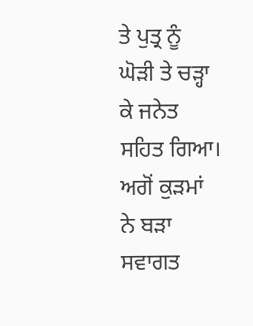ਤੇ ਪੁਤ੍ਰ ਨੂੰ ਘੋੜੀ ਤੇ ਚੜ੍ਹਾ ਕੇ ਜਨੇਤ ਸਹਿਤ ਗਿਆ। ਅਗੋਂ ਕੁੜਮਾਂ ਨੇ ਬੜਾ ਸਵਾਗਤ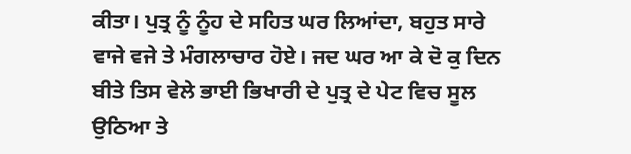ਕੀਤਾ। ਪੁਤ੍ਰ ਨੂੰ ਨੂੰਹ ਦੇ ਸਹਿਤ ਘਰ ਲਿਆਂਦਾ, ਬਹੁਤ ਸਾਰੇ ਵਾਜੇ ਵਜੇ ਤੇ ਮੰਗਲਾਚਾਰ ਹੋਏ। ਜਦ ਘਰ ਆ ਕੇ ਦੋ ਕੁ ਦਿਨ ਬੀਤੇ ਤਿਸ ਵੇਲੇ ਭਾਈ ਭਿਖਾਰੀ ਦੇ ਪੁਤ੍ਰ ਦੇ ਪੇਟ ਵਿਚ ਸੂਲ ਉਠਿਆ ਤੇ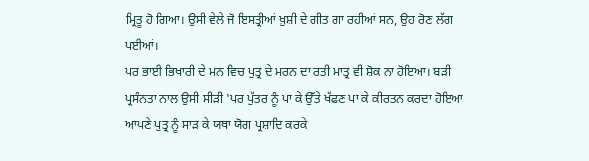ਮ੍ਰਿਤੂ ਹੋ ਗਿਆ। ਉਸੀ ਵੇਲੇ ਜੋ ਇਸਤ੍ਰੀਆਂ ਖ਼ੁਸ਼ੀ ਦੇ ਗੀਤ ਗਾ ਰਹੀਆਂ ਸਨ, ਉਹ ਰੋਣ ਲੱਗ ਪਈਆਂ।
ਪਰ ਭਾਈ ਭਿਖਾਰੀ ਦੇ ਮਨ ਵਿਚ ਪੁਤ੍ਰ ਦੇ ਮਰਨ ਦਾ ਰਤੀ ਮਾਤ੍ਰ ਵੀ ਸ਼ੋਕ ਨਾ ਹੋਇਆ। ਬੜੀ ਪ੍ਰਸੰਨਤਾ ਨਾਲ ਉਸੀ ਸੀੜੀ 'ਪਰ ਪੁੱਤਰ ਨੂੰ ਪਾ ਕੇ ਉੱਤੇ ਖੱਫਣ ਪਾ ਕੇ ਕੀਰਤਨ ਕਰਦਾ ਹੋਇਆ ਆਪਣੇ ਪੁਤ੍ਰ ਨੂੰ ਸਾੜ ਕੇ ਯਥਾ ਯੋਗ ਪ੍ਰਸ਼ਾਦਿ ਕਰਕੇ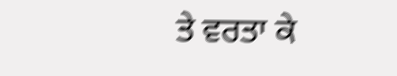ਤੇ ਵਰਤਾ ਕੇ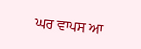ਘਰ ਵਾਪਸ ਆ